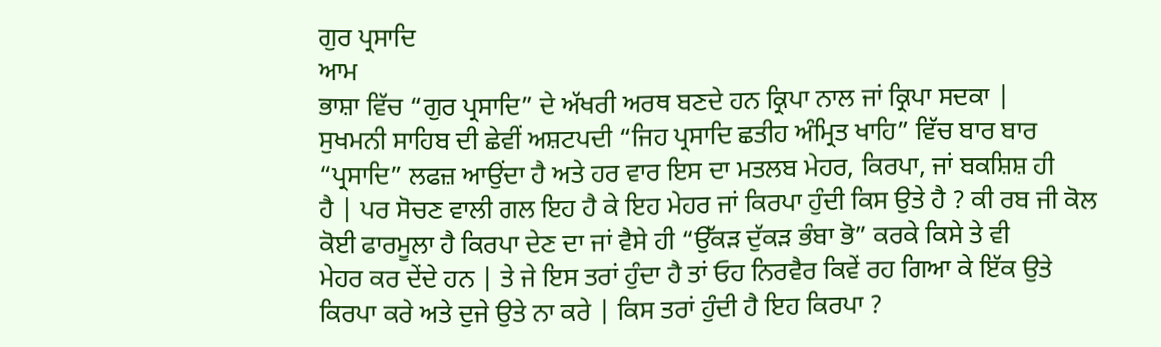ਗੁਰ ਪ੍ਰਸਾਦਿ
ਆਮ
ਭਾਸ਼ਾ ਵਿੱਚ “ਗੁਰ ਪ੍ਰਸਾਦਿ” ਦੇ ਅੱਖਰੀ ਅਰਥ ਬਣਦੇ ਹਨ ਕ੍ਰਿਪਾ ਨਾਲ ਜਾਂ ਕ੍ਰਿਪਾ ਸਦਕਾ |
ਸੁਖਮਨੀ ਸਾਹਿਬ ਦੀ ਛੇਵੀਂ ਅਸ਼ਟਪਦੀ “ਜਿਹ ਪ੍ਰਸਾਦਿ ਛਤੀਹ ਅੰਮ੍ਰਿਤ ਖਾਹਿ” ਵਿੱਚ ਬਾਰ ਬਾਰ
“ਪ੍ਰਸਾਦਿ” ਲਫਜ਼ ਆਉਂਦਾ ਹੈ ਅਤੇ ਹਰ ਵਾਰ ਇਸ ਦਾ ਮਤਲਬ ਮੇਹਰ, ਕਿਰਪਾ, ਜਾਂ ਬਕਸ਼ਿਸ਼ ਹੀ
ਹੈ | ਪਰ ਸੋਚਣ ਵਾਲੀ ਗਲ ਇਹ ਹੈ ਕੇ ਇਹ ਮੇਹਰ ਜਾਂ ਕਿਰਪਾ ਹੁੰਦੀ ਕਿਸ ਉਤੇ ਹੈ ? ਕੀ ਰਬ ਜੀ ਕੋਲ
ਕੋਈ ਫਾਰਮੂਲਾ ਹੈ ਕਿਰਪਾ ਦੇਣ ਦਾ ਜਾਂ ਵੈਸੇ ਹੀ “ਉੱਕੜ ਦੁੱਕੜ ਭੰਬਾ ਭੋ” ਕਰਕੇ ਕਿਸੇ ਤੇ ਵੀ
ਮੇਹਰ ਕਰ ਦੇਂਦੇ ਹਨ | ਤੇ ਜੇ ਇਸ ਤਰਾਂ ਹੁੰਦਾ ਹੈ ਤਾਂ ਓਹ ਨਿਰਵੈਰ ਕਿਵੇਂ ਰਹ ਗਿਆ ਕੇ ਇੱਕ ਉਤੇ
ਕਿਰਪਾ ਕਰੇ ਅਤੇ ਦੁਜੇ ਉਤੇ ਨਾ ਕਰੇ | ਕਿਸ ਤਰਾਂ ਹੁੰਦੀ ਹੈ ਇਹ ਕਿਰਪਾ ?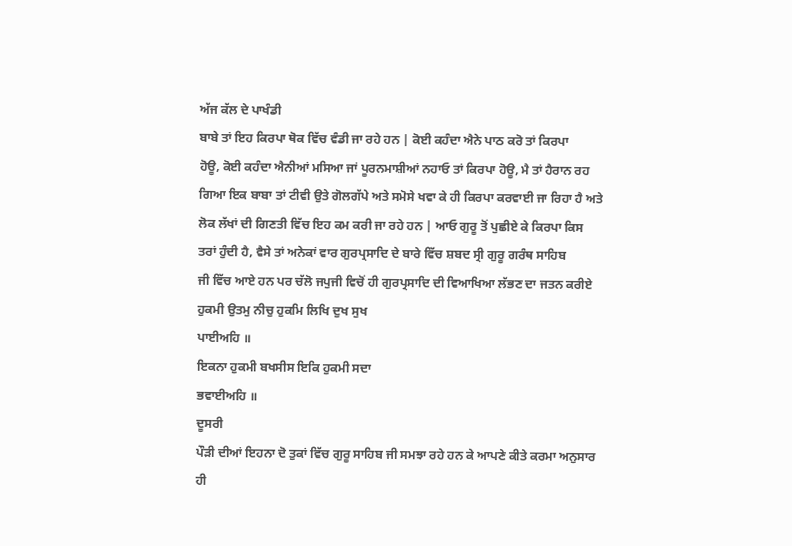ਅੱਜ ਕੱਲ ਦੇ ਪਾਖੰਡੀ
ਬਾਬੇ ਤਾਂ ਇਹ ਕਿਰਪਾ ਥੋਕ ਵਿੱਚ ਵੰਡੀ ਜਾ ਰਹੇ ਹਨ | ਕੋਈ ਕਹੰਦਾ ਐਨੇ ਪਾਠ ਕਰੋ ਤਾਂ ਕਿਰਪਾ
ਹੋਊ, ਕੋਈ ਕਹੰਦਾ ਐਨੀਆਂ ਮਸਿਆ ਜਾਂ ਪੂਰਨਮਾਸ਼ੀਆਂ ਨਹਾਓ ਤਾਂ ਕਿਰਪਾ ਹੋਊ, ਮੈ ਤਾਂ ਹੈਰਾਨ ਰਹ
ਗਿਆ ਇਕ ਬਾਬਾ ਤਾਂ ਟੀਵੀ ਉਤੇ ਗੋਲਗੱਪੇ ਅਤੇ ਸਮੋਸੇ ਖਵਾ ਕੇ ਹੀ ਕਿਰਪਾ ਕਰਵਾਈ ਜਾ ਰਿਹਾ ਹੈ ਅਤੇ
ਲੋਕ ਲੱਖਾਂ ਦੀ ਗਿਣਤੀ ਵਿੱਚ ਇਹ ਕਮ ਕਰੀ ਜਾ ਰਹੇ ਹਨ | ਆਓ ਗੁਰੂ ਤੋਂ ਪੁਛੀਏ ਕੇ ਕਿਰਪਾ ਕਿਸ
ਤਰਾਂ ਹੁੰਦੀ ਹੈ, ਵੈਸੇ ਤਾਂ ਅਨੇਕਾਂ ਵਾਰ ਗੁਰਪ੍ਰਸਾਦਿ ਦੇ ਬਾਰੇ ਵਿੱਚ ਸ਼ਬਦ ਸ੍ਰੀ ਗੁਰੂ ਗਰੰਥ ਸਾਹਿਬ
ਜੀ ਵਿੱਚ ਆਏ ਹਨ ਪਰ ਚੱਲੋ ਜਪੁਜੀ ਵਿਚੋਂ ਹੀ ਗੁਰਪ੍ਰਸਾਦਿ ਦੀ ਵਿਆਖਿਆ ਲੱਭਣ ਦਾ ਜਤਨ ਕਰੀਏ
ਹੁਕਮੀ ਉਤਮੁ ਨੀਚੁ ਹੁਕਮਿ ਲਿਖਿ ਦੁਖ ਸੁਖ
ਪਾਈਅਹਿ ॥
ਇਕਨਾ ਹੁਕਮੀ ਬਖਸੀਸ ਇਕਿ ਹੁਕਮੀ ਸਦਾ
ਭਵਾਈਅਹਿ ॥
ਦੂਸਰੀ
ਪੌੜੀ ਦੀਆਂ ਇਹਨਾ ਦੋ ਤੁਕਾਂ ਵਿੱਚ ਗੁਰੂ ਸਾਹਿਬ ਜੀ ਸਮਝਾ ਰਹੇ ਹਨ ਕੇ ਆਪਣੇ ਕੀਤੇ ਕਰਮਾ ਅਨੁਸਾਰ
ਹੀ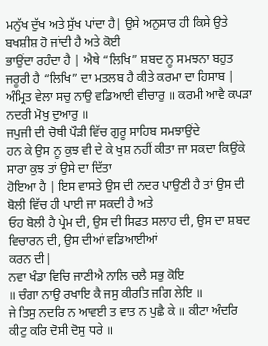ਮਨੁੱਖ ਦੁੱਖ ਅਤੇ ਸੁੱਖ ਪਾਂਦਾ ਹੈ| ਉਸੇ ਅਨੁਸਾਰ ਹੀ ਕਿਸੇ ਉਤੇ ਬਖਸ਼ੀਸ਼ ਹੋ ਜਾਂਦੀ ਹੈ ਅਤੇ ਕੋਈ
ਭਾਉਂਦਾ ਰਹੰਦਾ ਹੈ | ਐਥੇ “ਲਿਖਿ” ਸ਼ਬਦ ਨੂ ਸਮਝਨਾ ਬਹੁਤ ਜਰੂਰੀ ਹੈ “ਲਿਖਿ” ਦਾ ਮਤਲਬ ਹੈ ਕੀਤੇ ਕਰਮਾ ਦਾ ਹਿਸਾਬ |
ਅੰਮ੍ਰਿਤ ਵੇਲਾ ਸਚੁ ਨਾਉ ਵਡਿਆਈ ਵੀਚਾਰੁ ॥ ਕਰਮੀ ਆਵੈ ਕਪੜਾ ਨਦਰੀ ਮੋਖੁ ਦੁਆਰੁ ॥
ਜਪੁਜੀ ਦੀ ਚੋਥੀ ਪੌੜੀ ਵਿੱਚ ਗੁਰੂ ਸਾਹਿਬ ਸਮਝਾਉਂਦੇ
ਹਨ ਕੇ ਉਸ ਨੂ ਕੁਝ ਵੀ ਦੇ ਕੇ ਖੁਸ਼ ਨਹੀਂ ਕੀਤਾ ਜਾ ਸਕਦਾ ਕਿਉਂਕੇ ਸਾਰਾ ਕੁਝ ਤਾਂ ਉਸੇ ਦਾ ਦਿੱਤਾ
ਹੋਇਆ ਹੈ | ਇਸ ਵਾਸਤੇ ਉਸ ਦੀ ਨਦਰ ਪਾਉਣੀ ਹੈ ਤਾਂ ਉਸ ਦੀ ਬੋਲੀ ਵਿੱਚ ਹੀ ਪਾਈ ਜਾ ਸਕਦੀ ਹੈ ਅਤੇ
ਓਹ ਬੋਲੀ ਹੈ ਪ੍ਰੇਮ ਦੀ, ਉਸ ਦੀ ਸਿਫਤ ਸਲਾਹ ਦੀ, ਉਸ ਦਾ ਸ਼ਬਦ ਵਿਚਾਰਨ ਦੀ, ਉਸ ਦੀਆਂ ਵਡਿਆਈਆਂ
ਕਰਨ ਦੀ|
ਨਵਾ ਖੰਡਾ ਵਿਚਿ ਜਾਣੀਐ ਨਾਲਿ ਚਲੈ ਸਭੁ ਕੋਇ
॥ ਚੰਗਾ ਨਾਉ ਰਖਾਇ ਕੈ ਜਸੁ ਕੀਰਤਿ ਜਗਿ ਲੇਇ ॥
ਜੇ ਤਿਸੁ ਨਦਰਿ ਨ ਆਵਈ ਤ ਵਾਤ ਨ ਪੁਛੈ ਕੇ ॥ ਕੀਟਾ ਅੰਦਰਿ ਕੀਟੁ ਕਰਿ ਦੋਸੀ ਦੋਸੁ ਧਰੇ ॥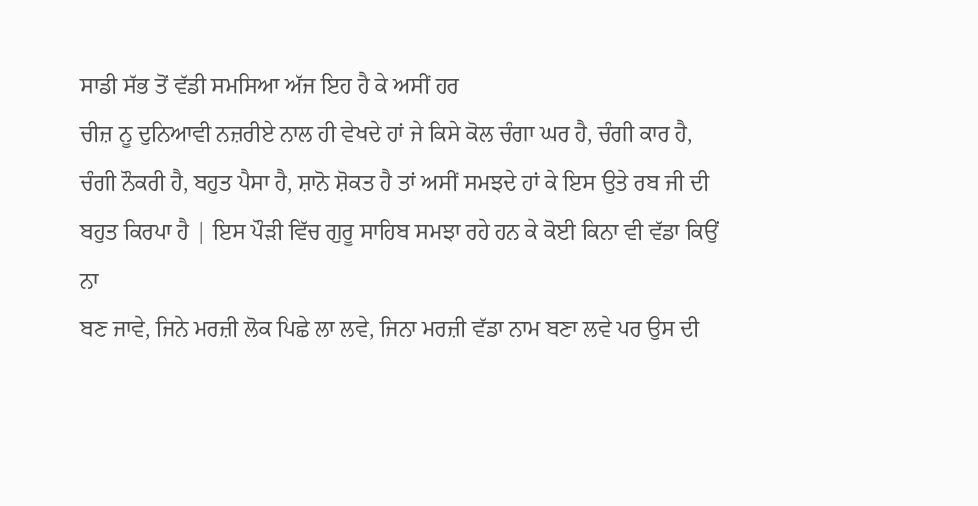ਸਾਡੀ ਸੱਭ ਤੋਂ ਵੱਡੀ ਸਮਸਿਆ ਅੱਜ ਇਹ ਹੈ ਕੇ ਅਸੀਂ ਹਰ
ਚੀਜ਼ ਨੂ ਦੁਨਿਆਵੀ ਨਜ਼ਰੀਏ ਨਾਲ ਹੀ ਵੇਖਦੇ ਹਾਂ ਜੇ ਕਿਸੇ ਕੋਲ ਚੰਗਾ ਘਰ ਹੈ, ਚੰਗੀ ਕਾਰ ਹੈ,
ਚੰਗੀ ਨੌਕਰੀ ਹੈ, ਬਹੁਤ ਪੈਸਾ ਹੈ, ਸ਼ਾਨੋ ਸ਼ੋਕਤ ਹੈ ਤਾਂ ਅਸੀਂ ਸਮਝਦੇ ਹਾਂ ਕੇ ਇਸ ਉਤੇ ਰਬ ਜੀ ਦੀ
ਬਹੁਤ ਕਿਰਪਾ ਹੈ | ਇਸ ਪੌੜੀ ਵਿੱਚ ਗੁਰੂ ਸਾਹਿਬ ਸਮਝਾ ਰਹੇ ਹਨ ਕੇ ਕੋਈ ਕਿਨਾ ਵੀ ਵੱਡਾ ਕਿਉਂ ਨਾ
ਬਣ ਜਾਵੇ, ਜਿਨੇ ਮਰਜ਼ੀ ਲੋਕ ਪਿਛੇ ਲਾ ਲਵੇ, ਜਿਨਾ ਮਰਜ਼ੀ ਵੱਡਾ ਨਾਮ ਬਣਾ ਲਵੇ ਪਰ ਉਸ ਦੀ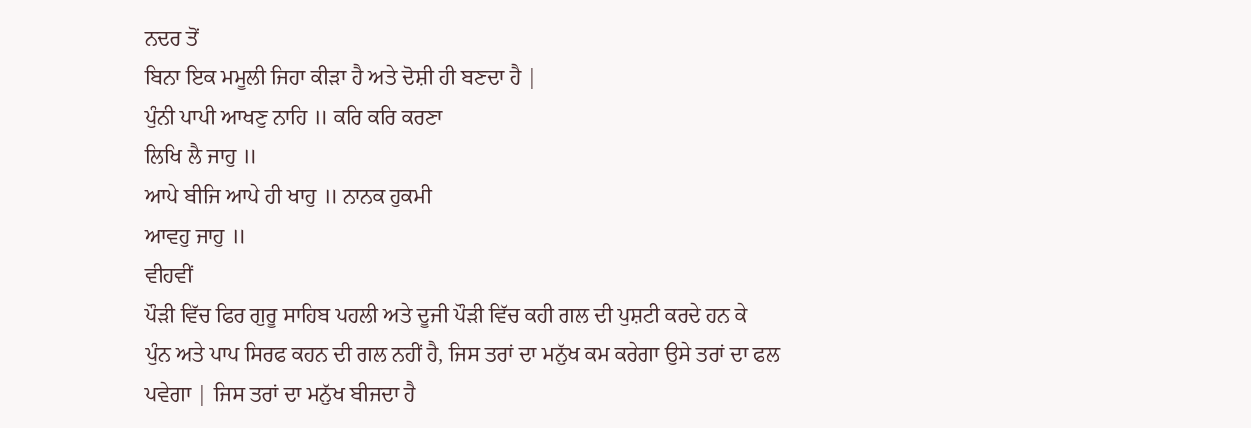ਨਦਰ ਤੋਂ
ਬਿਨਾ ਇਕ ਮਮੂਲੀ ਜਿਹਾ ਕੀੜਾ ਹੈ ਅਤੇ ਦੋਸ਼ੀ ਹੀ ਬਣਦਾ ਹੈ |
ਪੁੰਨੀ ਪਾਪੀ ਆਖਣੁ ਨਾਹਿ ॥ ਕਰਿ ਕਰਿ ਕਰਣਾ
ਲਿਖਿ ਲੈ ਜਾਹੁ ॥
ਆਪੇ ਬੀਜਿ ਆਪੇ ਹੀ ਖਾਹੁ ॥ ਨਾਨਕ ਹੁਕਮੀ
ਆਵਹੁ ਜਾਹੁ ॥
ਵੀਹਵੀਂ
ਪੌੜੀ ਵਿੱਚ ਫਿਰ ਗੁਰੂ ਸਾਹਿਬ ਪਹਲੀ ਅਤੇ ਦੂਜੀ ਪੌੜੀ ਵਿੱਚ ਕਹੀ ਗਲ ਦੀ ਪੁਸ਼ਟੀ ਕਰਦੇ ਹਨ ਕੇ
ਪੁੰਨ ਅਤੇ ਪਾਪ ਸਿਰਫ ਕਹਨ ਦੀ ਗਲ ਨਹੀਂ ਹੈ, ਜਿਸ ਤਰਾਂ ਦਾ ਮਨੁੱਖ ਕਮ ਕਰੇਗਾ ਉਸੇ ਤਰਾਂ ਦਾ ਫਲ
ਪਵੇਗਾ | ਜਿਸ ਤਰਾਂ ਦਾ ਮਨੁੱਖ ਬੀਜਦਾ ਹੈ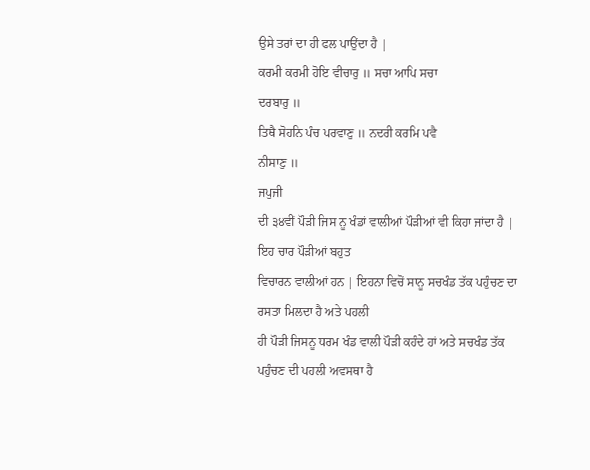ਉਸੇ ਤਰਾਂ ਦਾ ਹੀ ਫਲ ਪਾਉਂਦਾ ਹੈ |
ਕਰਮੀ ਕਰਮੀ ਹੋਇ ਵੀਚਾਰੁ ॥ ਸਚਾ ਆਪਿ ਸਚਾ
ਦਰਬਾਰੁ ॥
ਤਿਥੈ ਸੋਹਨਿ ਪੰਚ ਪਰਵਾਣੁ ॥ ਨਦਰੀ ਕਰਮਿ ਪਵੈ
ਨੀਸਾਣੁ ॥
ਜਪੁਜੀ
ਦੀ ੩੪ਵੀਂ ਪੌੜੀ ਜਿਸ ਨੂ ਖੰਡਾਂ ਵਾਲੀਆਂ ਪੌੜੀਆਂ ਵੀ ਕਿਹਾ ਜਾਂਦਾ ਹੈ | ਇਹ ਚਾਰ ਪੌੜੀਆਂ ਬਹੁਤ
ਵਿਚਾਰਨ ਵਾਲੀਆਂ ਹਨ | ਇਹਨਾ ਵਿਚੋਂ ਸਾਨੂ ਸਚਖੰਡ ਤੱਕ ਪਹੁੰਚਣ ਦਾ ਰਸਤਾ ਮਿਲਦਾ ਹੈ ਅਤੇ ਪਹਲੀ
ਹੀ ਪੌੜੀ ਜਿਸਨੂ ਧਰਮ ਖੰਡ ਵਾਲੀ ਪੌੜੀ ਕਹੰਦੇ ਹਾਂ ਅਤੇ ਸਚਖੰਡ ਤੱਕ ਪਹੁੰਚਣ ਦੀ ਪਹਲੀ ਅਵਸਥਾ ਹੈ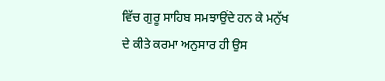ਵਿੱਚ ਗੁਰੂ ਸਾਹਿਬ ਸਮਝਾਉਂਦੇ ਹਨ ਕੇ ਮਨੁੱਖ ਦੇ ਕੀਤੇ ਕਰਮਾ ਅਨੁਸਾਰ ਹੀ ਉਸ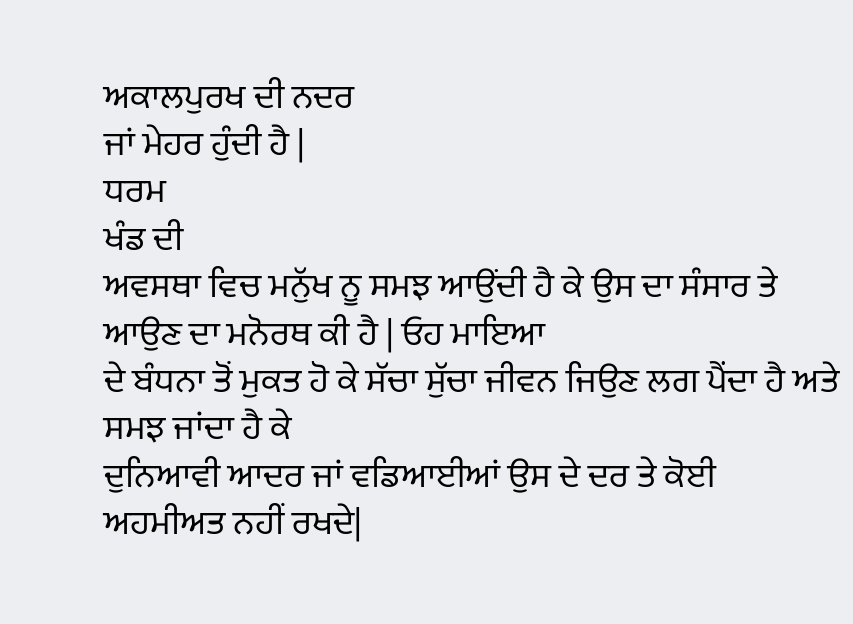ਅਕਾਲਪੁਰਖ ਦੀ ਨਦਰ
ਜਾਂ ਮੇਹਰ ਹੁੰਦੀ ਹੈ |
ਧਰਮ
ਖੰਡ ਦੀ
ਅਵਸਥਾ ਵਿਚ ਮਨੁੱਖ ਨੂ ਸਮਝ ਆਉਂਦੀ ਹੈ ਕੇ ਉਸ ਦਾ ਸੰਸਾਰ ਤੇ ਆਉਣ ਦਾ ਮਨੋਰਥ ਕੀ ਹੈ | ਓਹ ਮਾਇਆ
ਦੇ ਬੰਧਨਾ ਤੋਂ ਮੁਕਤ ਹੋ ਕੇ ਸੱਚਾ ਸੁੱਚਾ ਜੀਵਨ ਜਿਉਣ ਲਗ ਪੈਂਦਾ ਹੈ ਅਤੇ ਸਮਝ ਜਾਂਦਾ ਹੈ ਕੇ
ਦੁਨਿਆਵੀ ਆਦਰ ਜਾਂ ਵਡਿਆਈਆਂ ਉਸ ਦੇ ਦਰ ਤੇ ਕੋਈ ਅਹਮੀਅਤ ਨਹੀਂ ਰਖਦੇ|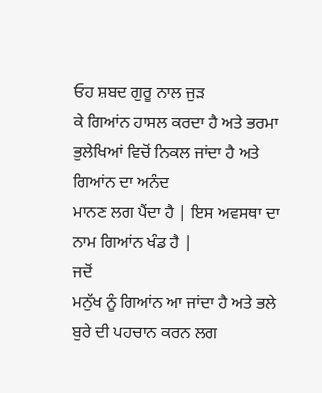ਓਹ ਸ਼ਬਦ ਗੁਰੂ ਨਾਲ ਜੁੜ
ਕੇ ਗਿਆਂਨ ਹਾਸਲ ਕਰਦਾ ਹੈ ਅਤੇ ਭਰਮਾ ਭੁਲੇਖਿਆਂ ਵਿਚੋਂ ਨਿਕਲ ਜਾਂਦਾ ਹੈ ਅਤੇ ਗਿਆਂਨ ਦਾ ਅਨੰਦ
ਮਾਨਣ ਲਗ ਪੈਂਦਾ ਹੈ | ਇਸ ਅਵਸਥਾ ਦਾ ਨਾਮ ਗਿਆਂਨ ਖੰਡ ਹੈ |
ਜਦੋਂ
ਮਨੁੱਖ ਨੂੰ ਗਿਆਂਨ ਆ ਜਾਂਦਾ ਹੈ ਅਤੇ ਭਲੇ ਬੁਰੇ ਦੀ ਪਹਚਾਨ ਕਰਨ ਲਗ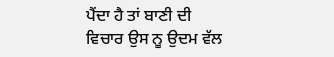ਪੈਂਦਾ ਹੈ ਤਾਂ ਬਾਣੀ ਦੀ
ਵਿਚਾਰ ਉਸ ਨੂ ਉਦਮ ਵੱਲ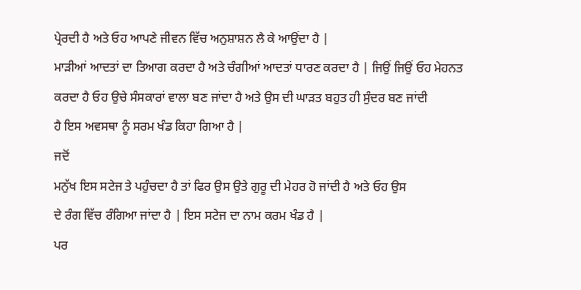ਪ੍ਰੇਰਦੀ ਹੈ ਅਤੇ ਓਹ ਆਪਣੇ ਜੀਵਨ ਵਿੱਚ ਅਨੁਸ਼ਾਸ਼ਨ ਲੈ ਕੇ ਆਉਂਦਾ ਹੈ |
ਮਾੜੀਆਂ ਆਦਤਾਂ ਦਾ ਤਿਆਗ ਕਰਦਾ ਹੈ ਅਤੇ ਚੰਗੀਆਂ ਆਦਤਾਂ ਧਾਰਣ ਕਰਦਾ ਹੈ | ਜਿਉਂ ਜਿਉਂ ਓਹ ਮੇਹਨਤ
ਕਰਦਾ ਹੈ ਓਹ ਉਚੇ ਸੰਸਕਾਰਾਂ ਵਾਲਾ ਬਣ ਜਾਂਦਾ ਹੈ ਅਤੇ ਉਸ ਦੀ ਘਾੜਤ ਬਹੁਤ ਹੀ ਸੁੰਦਰ ਬਣ ਜਾਂਦੀ
ਹੈ ਇਸ ਅਵਸਥਾ ਨੂੰ ਸਰਮ ਖੰਡ ਕਿਹਾ ਗਿਆ ਹੈ |
ਜਦੋਂ
ਮਨੁੱਖ ਇਸ ਸਟੇਜ ਤੇ ਪਹੁੰਚਦਾ ਹੈ ਤਾਂ ਫਿਰ ਉਸ ਉਤੇ ਗੁਰੂ ਦੀ ਮੇਹਰ ਹੋ ਜਾਂਦੀ ਹੈ ਅਤੇ ਓਹ ਉਸ
ਦੇ ਰੰਗ ਵਿੱਚ ਰੰਗਿਆ ਜਾਂਦਾ ਹੈ | ਇਸ ਸਟੇਜ ਦਾ ਨਾਮ ਕਰਮ ਖੰਡ ਹੈ |
ਪਰ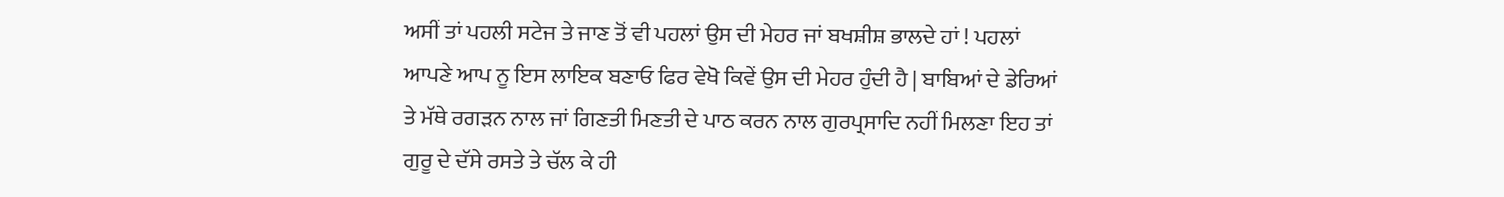ਅਸੀਂ ਤਾਂ ਪਹਲੀ ਸਟੇਜ ਤੇ ਜਾਣ ਤੋਂ ਵੀ ਪਹਲਾਂ ਉਸ ਦੀ ਮੇਹਰ ਜਾਂ ਬਖਸ਼ੀਸ਼ ਭਾਲਦੇ ਹਾਂ ! ਪਹਲਾਂ
ਆਪਣੇ ਆਪ ਨੂ ਇਸ ਲਾਇਕ ਬਣਾਓ ਫਿਰ ਵੇਖੋ ਕਿਵੇਂ ਉਸ ਦੀ ਮੇਹਰ ਹੁੰਦੀ ਹੈ | ਬਾਬਿਆਂ ਦੇ ਡੇਰਿਆਂ
ਤੇ ਮੱਥੇ ਰਗੜਨ ਨਾਲ ਜਾਂ ਗਿਣਤੀ ਮਿਣਤੀ ਦੇ ਪਾਠ ਕਰਨ ਨਾਲ ਗੁਰਪ੍ਰਸਾਦਿ ਨਹੀਂ ਮਿਲਣਾ ਇਹ ਤਾਂ
ਗੁਰੂ ਦੇ ਦੱਸੇ ਰਸਤੇ ਤੇ ਚੱਲ ਕੇ ਹੀ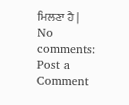ਮਿਲਣਾ ਹੈ |
No comments:
Post a Comment